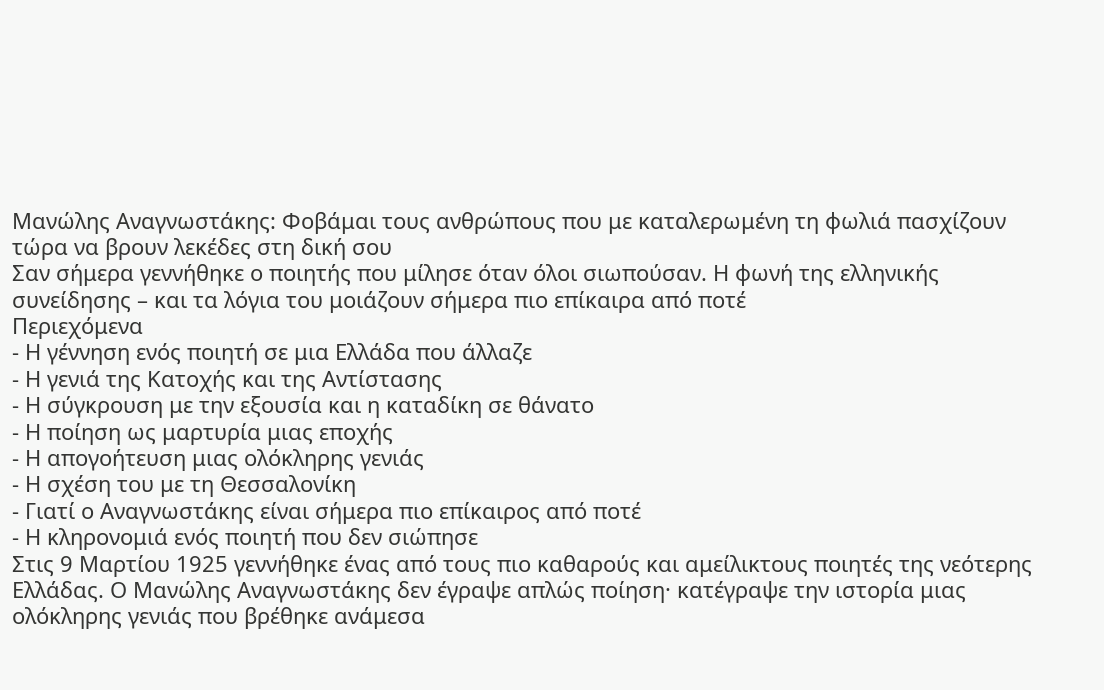Μανώλης Αναγνωστάκης: Φοβάμαι τους ανθρώπους που με καταλερωμένη τη φωλιά πασχίζουν τώρα να βρουν λεκέδες στη δική σου
Σαν σήμερα γεννήθηκε ο ποιητής που μίλησε όταν όλοι σιωπούσαν. Η φωνή της ελληνικής συνείδησης – και τα λόγια του μοιάζουν σήμερα πιο επίκαιρα από ποτέ
Περιεχόμενα
- Η γέννηση ενός ποιητή σε μια Ελλάδα που άλλαζε
- Η γενιά της Κατοχής και της Αντίστασης
- Η σύγκρουση με την εξουσία και η καταδίκη σε θάνατο
- Η ποίηση ως μαρτυρία μιας εποχής
- Η απογοήτευση μιας ολόκληρης γενιάς
- Η σχέση του με τη Θεσσαλονίκη
- Γιατί ο Αναγνωστάκης είναι σήμερα πιο επίκαιρος από ποτέ
- Η κληρονομιά ενός ποιητή που δεν σιώπησε
Στις 9 Μαρτίου 1925 γεννήθηκε ένας από τους πιο καθαρούς και αμείλικτους ποιητές της νεότερης Ελλάδας. Ο Μανώλης Αναγνωστάκης δεν έγραψε απλώς ποίηση· κατέγραψε την ιστορία μιας ολόκληρης γενιάς που βρέθηκε ανάμεσα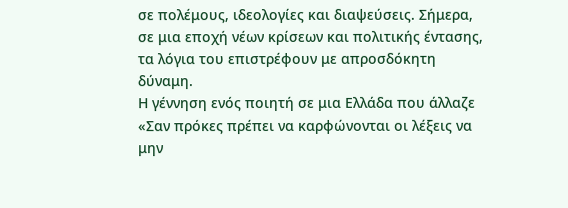σε πολέμους, ιδεολογίες και διαψεύσεις. Σήμερα, σε μια εποχή νέων κρίσεων και πολιτικής έντασης, τα λόγια του επιστρέφουν με απροσδόκητη δύναμη.
Η γέννηση ενός ποιητή σε μια Ελλάδα που άλλαζε
«Σαν πρόκες πρέπει να καρφώνονται οι λέξεις να μην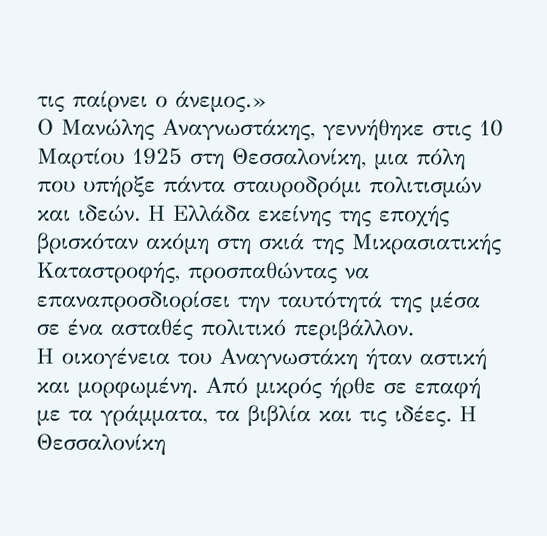τις παίρνει ο άνεμος.»
Ο Μανώλης Αναγνωστάκης, γεννήθηκε στις 10 Μαρτίου 1925 στη Θεσσαλονίκη, μια πόλη που υπήρξε πάντα σταυροδρόμι πολιτισμών και ιδεών. Η Ελλάδα εκείνης της εποχής βρισκόταν ακόμη στη σκιά της Μικρασιατικής Καταστροφής, προσπαθώντας να επαναπροσδιορίσει την ταυτότητά της μέσα σε ένα ασταθές πολιτικό περιβάλλον.
Η οικογένεια του Αναγνωστάκη ήταν αστική και μορφωμένη. Από μικρός ήρθε σε επαφή με τα γράμματα, τα βιβλία και τις ιδέες. Η Θεσσαλονίκη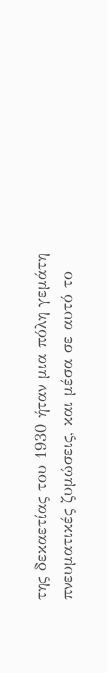της δεκαετίας του 1930 ήταν μια πόλη γεμάτη πνευματικές ζυμώσεις, και μέσα σε αυτό το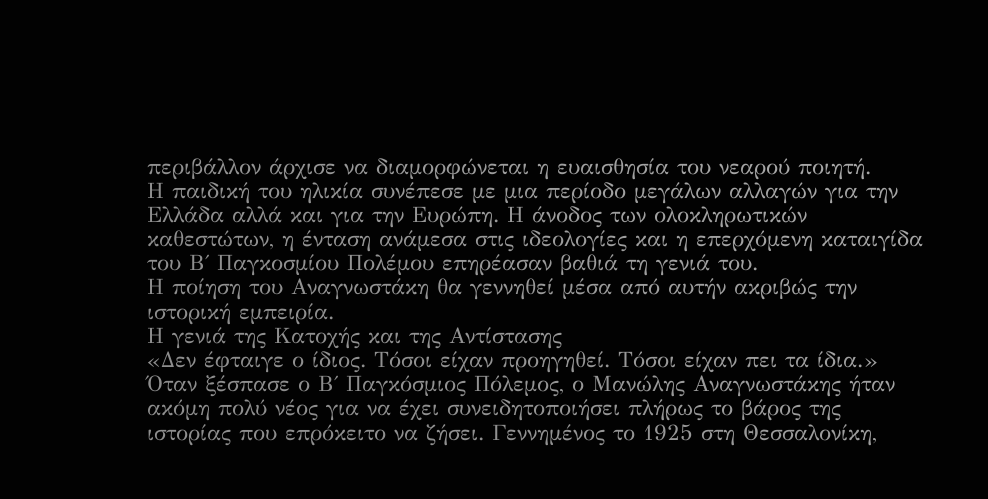περιβάλλον άρχισε να διαμορφώνεται η ευαισθησία του νεαρού ποιητή.
Η παιδική του ηλικία συνέπεσε με μια περίοδο μεγάλων αλλαγών για την Ελλάδα αλλά και για την Ευρώπη. Η άνοδος των ολοκληρωτικών καθεστώτων, η ένταση ανάμεσα στις ιδεολογίες και η επερχόμενη καταιγίδα του Β΄ Παγκοσμίου Πολέμου επηρέασαν βαθιά τη γενιά του.
Η ποίηση του Αναγνωστάκη θα γεννηθεί μέσα από αυτήν ακριβώς την ιστορική εμπειρία.
Η γενιά της Κατοχής και της Αντίστασης
«Δεν έφταιγε ο ίδιος. Τόσοι είχαν προηγηθεί. Τόσοι είχαν πει τα ίδια.»
Όταν ξέσπασε ο Β΄ Παγκόσμιος Πόλεμος, ο Μανώλης Αναγνωστάκης ήταν ακόμη πολύ νέος για να έχει συνειδητοποιήσει πλήρως το βάρος της ιστορίας που επρόκειτο να ζήσει. Γεννημένος το 1925 στη Θεσσαλονίκη,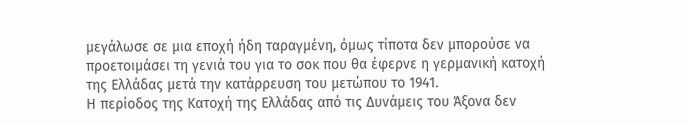μεγάλωσε σε μια εποχή ήδη ταραγμένη, όμως τίποτα δεν μπορούσε να προετοιμάσει τη γενιά του για το σοκ που θα έφερνε η γερμανική κατοχή της Ελλάδας μετά την κατάρρευση του μετώπου το 1941.
Η περίοδος της Κατοχή της Ελλάδας από τις Δυνάμεις του Άξονα δεν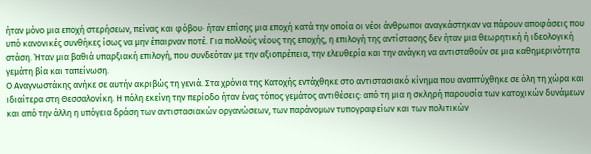ήταν μόνο μια εποχή στερήσεων, πείνας και φόβου· ήταν επίσης μια εποχή κατά την οποία οι νέοι άνθρωποι αναγκάστηκαν να πάρουν αποφάσεις που υπό κανονικές συνθήκες ίσως να μην έπαιρναν ποτέ. Για πολλούς νέους της εποχής, η επιλογή της αντίστασης δεν ήταν μια θεωρητική ή ιδεολογική στάση. Ήταν μια βαθιά υπαρξιακή επιλογή, που συνδεόταν με την αξιοπρέπεια, την ελευθερία και την ανάγκη να αντισταθούν σε μια καθημερινότητα γεμάτη βία και ταπείνωση.
Ο Αναγνωστάκης ανήκε σε αυτήν ακριβώς τη γενιά. Στα χρόνια της Κατοχής εντάχθηκε στο αντιστασιακό κίνημα που αναπτύχθηκε σε όλη τη χώρα και ιδιαίτερα στη Θεσσαλονίκη. Η πόλη εκείνη την περίοδο ήταν ένας τόπος γεμάτος αντιθέσεις: από τη μια η σκληρή παρουσία των κατοχικών δυνάμεων και από την άλλη η υπόγεια δράση των αντιστασιακών οργανώσεων, των παράνομων τυπογραφείων και των πολιτικών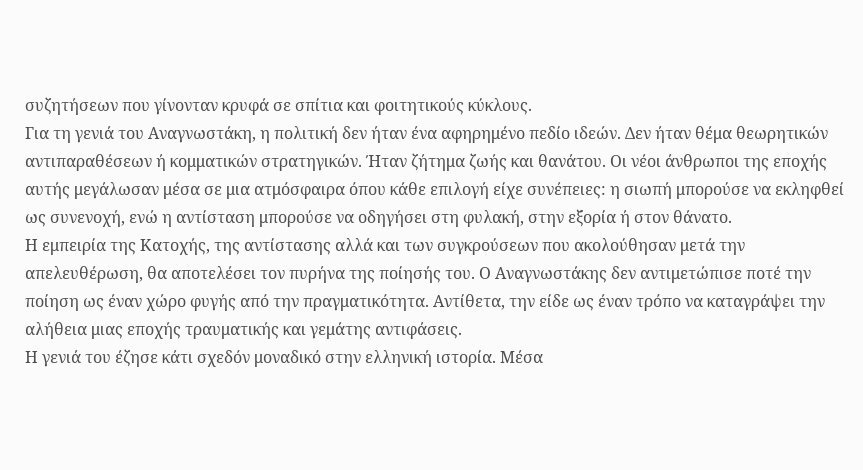συζητήσεων που γίνονταν κρυφά σε σπίτια και φοιτητικούς κύκλους.
Για τη γενιά του Αναγνωστάκη, η πολιτική δεν ήταν ένα αφηρημένο πεδίο ιδεών. Δεν ήταν θέμα θεωρητικών αντιπαραθέσεων ή κομματικών στρατηγικών. Ήταν ζήτημα ζωής και θανάτου. Οι νέοι άνθρωποι της εποχής αυτής μεγάλωσαν μέσα σε μια ατμόσφαιρα όπου κάθε επιλογή είχε συνέπειες: η σιωπή μπορούσε να εκληφθεί ως συνενοχή, ενώ η αντίσταση μπορούσε να οδηγήσει στη φυλακή, στην εξορία ή στον θάνατο.
Η εμπειρία της Κατοχής, της αντίστασης αλλά και των συγκρούσεων που ακολούθησαν μετά την απελευθέρωση, θα αποτελέσει τον πυρήνα της ποίησής του. Ο Αναγνωστάκης δεν αντιμετώπισε ποτέ την ποίηση ως έναν χώρο φυγής από την πραγματικότητα. Αντίθετα, την είδε ως έναν τρόπο να καταγράψει την αλήθεια μιας εποχής τραυματικής και γεμάτης αντιφάσεις.
Η γενιά του έζησε κάτι σχεδόν μοναδικό στην ελληνική ιστορία. Μέσα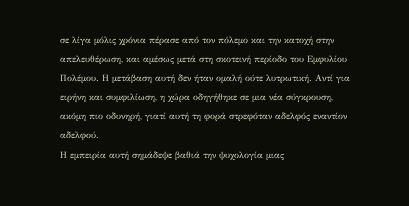σε λίγα μόλις χρόνια πέρασε από τον πόλεμο και την κατοχή στην απελευθέρωση, και αμέσως μετά στη σκοτεινή περίοδο του Εμφυλίου Πολέμου. Η μετάβαση αυτή δεν ήταν ομαλή ούτε λυτρωτική. Αντί για ειρήνη και συμφιλίωση, η χώρα οδηγήθηκε σε μια νέα σύγκρουση, ακόμη πιο οδυνηρή, γιατί αυτή τη φορά στρεφόταν αδελφός εναντίον αδελφού.
Η εμπειρία αυτή σημάδεψε βαθιά την ψυχολογία μιας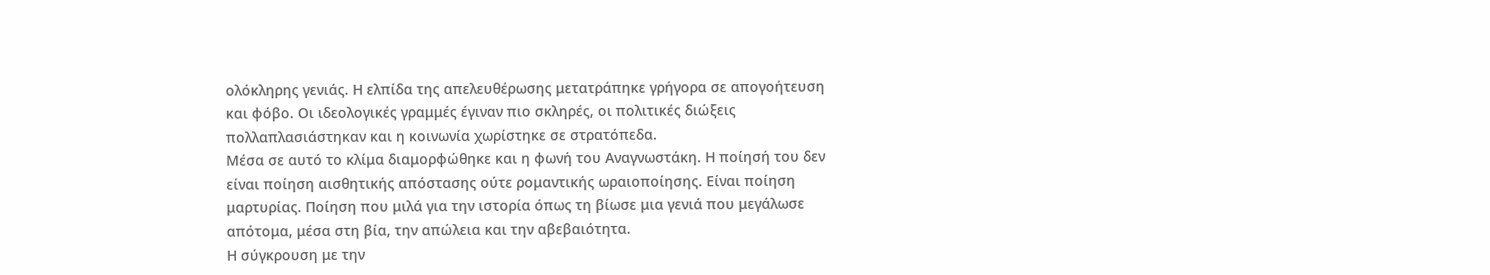ολόκληρης γενιάς. Η ελπίδα της απελευθέρωσης μετατράπηκε γρήγορα σε απογοήτευση και φόβο. Οι ιδεολογικές γραμμές έγιναν πιο σκληρές, οι πολιτικές διώξεις πολλαπλασιάστηκαν και η κοινωνία χωρίστηκε σε στρατόπεδα.
Μέσα σε αυτό το κλίμα διαμορφώθηκε και η φωνή του Αναγνωστάκη. Η ποίησή του δεν είναι ποίηση αισθητικής απόστασης ούτε ρομαντικής ωραιοποίησης. Είναι ποίηση μαρτυρίας. Ποίηση που μιλά για την ιστορία όπως τη βίωσε μια γενιά που μεγάλωσε απότομα, μέσα στη βία, την απώλεια και την αβεβαιότητα.
Η σύγκρουση με την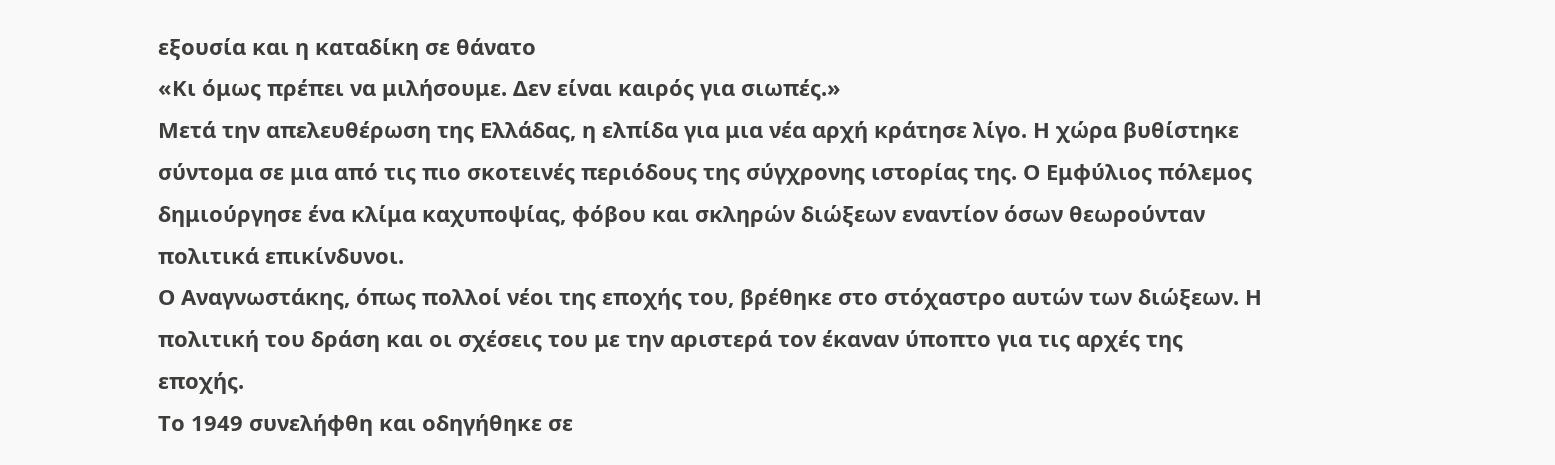εξουσία και η καταδίκη σε θάνατο
«Κι όμως πρέπει να μιλήσουμε. Δεν είναι καιρός για σιωπές.»
Μετά την απελευθέρωση της Ελλάδας, η ελπίδα για μια νέα αρχή κράτησε λίγο. Η χώρα βυθίστηκε σύντομα σε μια από τις πιο σκοτεινές περιόδους της σύγχρονης ιστορίας της. Ο Εμφύλιος πόλεμος δημιούργησε ένα κλίμα καχυποψίας, φόβου και σκληρών διώξεων εναντίον όσων θεωρούνταν πολιτικά επικίνδυνοι.
Ο Αναγνωστάκης, όπως πολλοί νέοι της εποχής του, βρέθηκε στο στόχαστρο αυτών των διώξεων. Η πολιτική του δράση και οι σχέσεις του με την αριστερά τον έκαναν ύποπτο για τις αρχές της εποχής.
Το 1949 συνελήφθη και οδηγήθηκε σε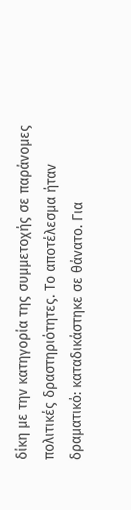δίκη με την κατηγορία της συμμετοχής σε παράνομες πολιτικές δραστηριότητες. Το αποτέλεσμα ήταν δραματικό: καταδικάστηκε σε θάνατο. Για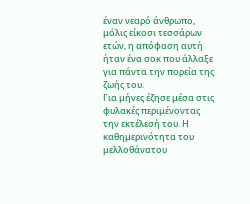έναν νεαρό άνθρωπο, μόλις είκοσι τεσσάρων ετών, η απόφαση αυτή ήταν ένα σοκ που άλλαξε για πάντα την πορεία της ζωής του.
Για μήνες έζησε μέσα στις φυλακές περιμένοντας την εκτέλεσή του. Η καθημερινότητα του μελλοθάνατου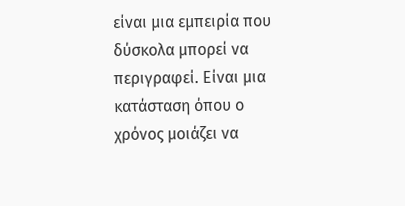είναι μια εμπειρία που δύσκολα μπορεί να περιγραφεί. Είναι μια κατάσταση όπου ο χρόνος μοιάζει να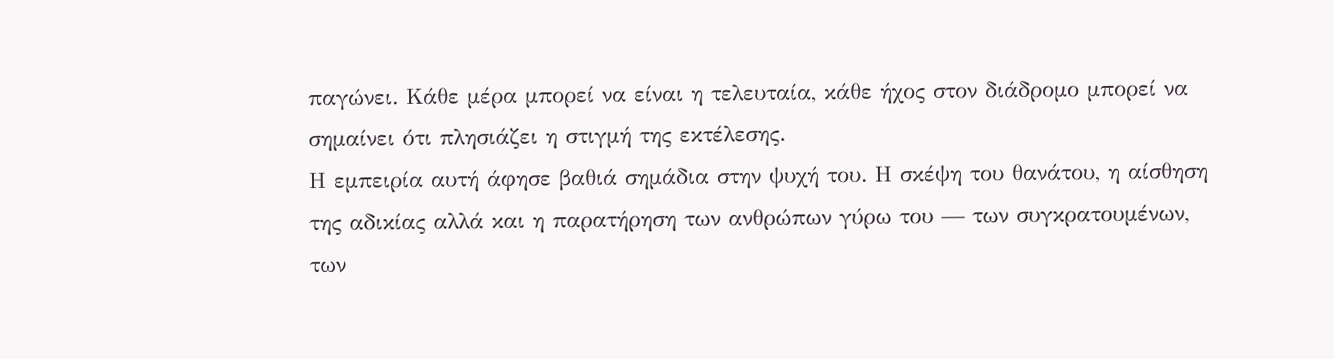παγώνει. Κάθε μέρα μπορεί να είναι η τελευταία, κάθε ήχος στον διάδρομο μπορεί να σημαίνει ότι πλησιάζει η στιγμή της εκτέλεσης.
Η εμπειρία αυτή άφησε βαθιά σημάδια στην ψυχή του. Η σκέψη του θανάτου, η αίσθηση της αδικίας αλλά και η παρατήρηση των ανθρώπων γύρω του — των συγκρατουμένων, των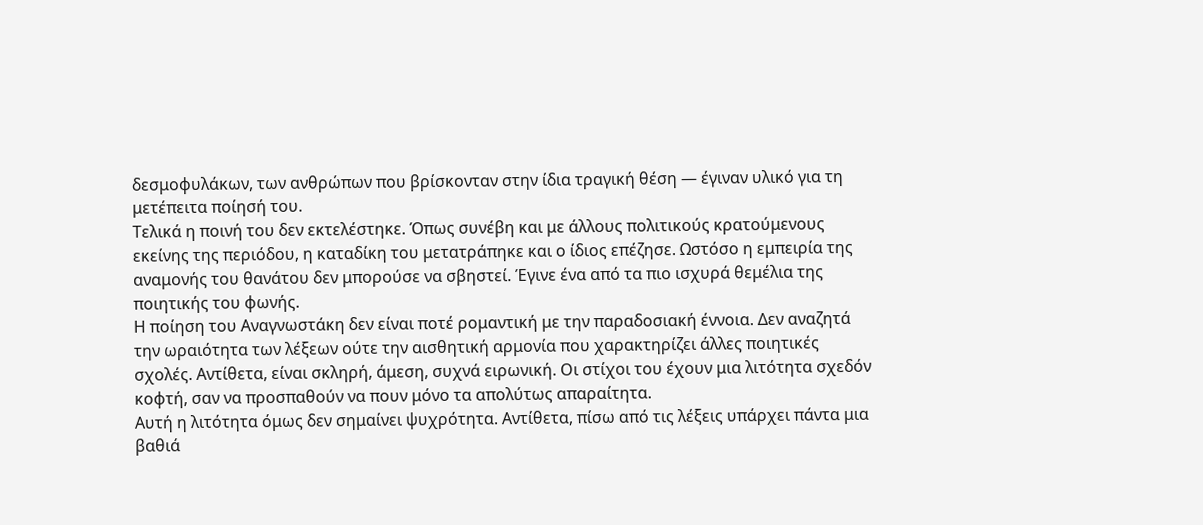δεσμοφυλάκων, των ανθρώπων που βρίσκονταν στην ίδια τραγική θέση — έγιναν υλικό για τη μετέπειτα ποίησή του.
Τελικά η ποινή του δεν εκτελέστηκε. Όπως συνέβη και με άλλους πολιτικούς κρατούμενους εκείνης της περιόδου, η καταδίκη του μετατράπηκε και ο ίδιος επέζησε. Ωστόσο η εμπειρία της αναμονής του θανάτου δεν μπορούσε να σβηστεί. Έγινε ένα από τα πιο ισχυρά θεμέλια της ποιητικής του φωνής.
Η ποίηση του Αναγνωστάκη δεν είναι ποτέ ρομαντική με την παραδοσιακή έννοια. Δεν αναζητά την ωραιότητα των λέξεων ούτε την αισθητική αρμονία που χαρακτηρίζει άλλες ποιητικές σχολές. Αντίθετα, είναι σκληρή, άμεση, συχνά ειρωνική. Οι στίχοι του έχουν μια λιτότητα σχεδόν κοφτή, σαν να προσπαθούν να πουν μόνο τα απολύτως απαραίτητα.
Αυτή η λιτότητα όμως δεν σημαίνει ψυχρότητα. Αντίθετα, πίσω από τις λέξεις υπάρχει πάντα μια βαθιά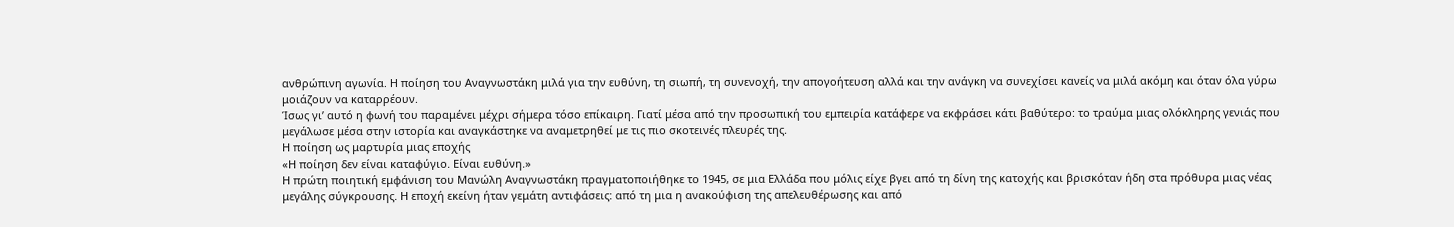ανθρώπινη αγωνία. Η ποίηση του Αναγνωστάκη μιλά για την ευθύνη, τη σιωπή, τη συνενοχή, την απογοήτευση αλλά και την ανάγκη να συνεχίσει κανείς να μιλά ακόμη και όταν όλα γύρω μοιάζουν να καταρρέουν.
Ίσως γι’ αυτό η φωνή του παραμένει μέχρι σήμερα τόσο επίκαιρη. Γιατί μέσα από την προσωπική του εμπειρία κατάφερε να εκφράσει κάτι βαθύτερο: το τραύμα μιας ολόκληρης γενιάς που μεγάλωσε μέσα στην ιστορία και αναγκάστηκε να αναμετρηθεί με τις πιο σκοτεινές πλευρές της.
Η ποίηση ως μαρτυρία μιας εποχής
«Η ποίηση δεν είναι καταφύγιο. Είναι ευθύνη.»
Η πρώτη ποιητική εμφάνιση του Μανώλη Αναγνωστάκη πραγματοποιήθηκε το 1945, σε μια Ελλάδα που μόλις είχε βγει από τη δίνη της κατοχής και βρισκόταν ήδη στα πρόθυρα μιας νέας μεγάλης σύγκρουσης. Η εποχή εκείνη ήταν γεμάτη αντιφάσεις: από τη μια η ανακούφιση της απελευθέρωσης και από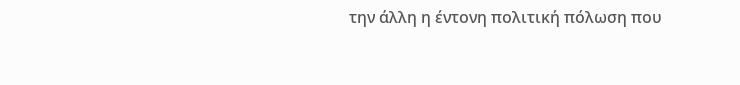την άλλη η έντονη πολιτική πόλωση που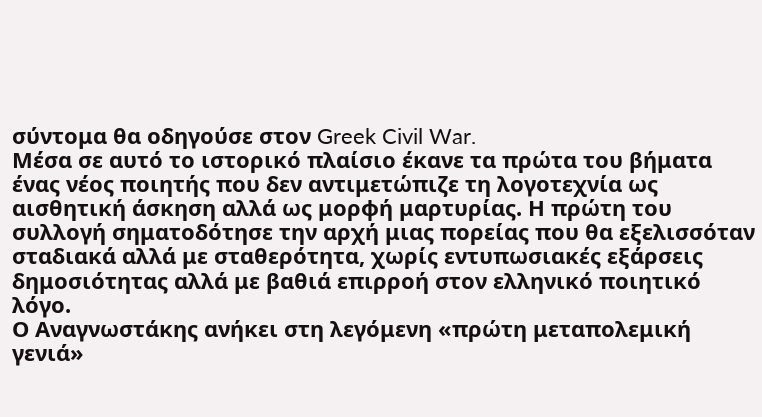σύντομα θα οδηγούσε στον Greek Civil War.
Μέσα σε αυτό το ιστορικό πλαίσιο έκανε τα πρώτα του βήματα ένας νέος ποιητής που δεν αντιμετώπιζε τη λογοτεχνία ως αισθητική άσκηση αλλά ως μορφή μαρτυρίας. Η πρώτη του συλλογή σηματοδότησε την αρχή μιας πορείας που θα εξελισσόταν σταδιακά αλλά με σταθερότητα, χωρίς εντυπωσιακές εξάρσεις δημοσιότητας αλλά με βαθιά επιρροή στον ελληνικό ποιητικό λόγο.
Ο Αναγνωστάκης ανήκει στη λεγόμενη «πρώτη μεταπολεμική γενιά»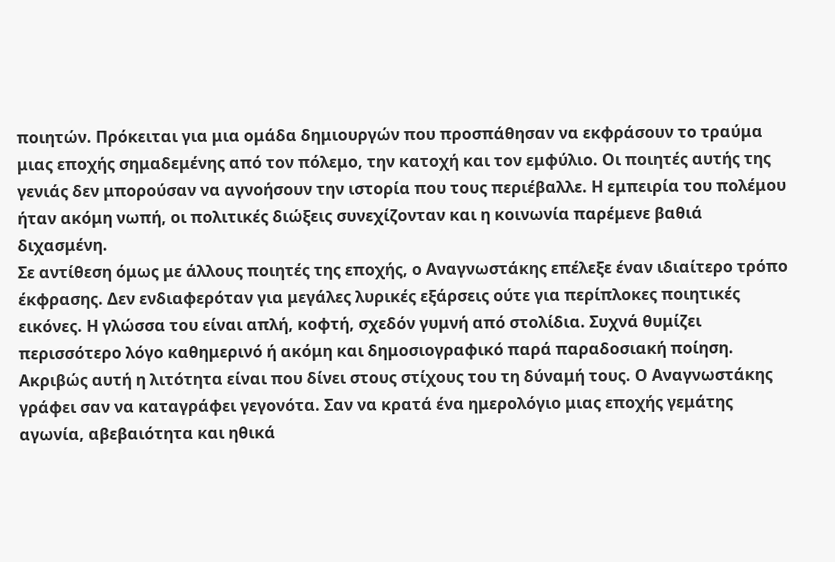ποιητών. Πρόκειται για μια ομάδα δημιουργών που προσπάθησαν να εκφράσουν το τραύμα μιας εποχής σημαδεμένης από τον πόλεμο, την κατοχή και τον εμφύλιο. Οι ποιητές αυτής της γενιάς δεν μπορούσαν να αγνοήσουν την ιστορία που τους περιέβαλλε. Η εμπειρία του πολέμου ήταν ακόμη νωπή, οι πολιτικές διώξεις συνεχίζονταν και η κοινωνία παρέμενε βαθιά διχασμένη.
Σε αντίθεση όμως με άλλους ποιητές της εποχής, ο Αναγνωστάκης επέλεξε έναν ιδιαίτερο τρόπο έκφρασης. Δεν ενδιαφερόταν για μεγάλες λυρικές εξάρσεις ούτε για περίπλοκες ποιητικές εικόνες. Η γλώσσα του είναι απλή, κοφτή, σχεδόν γυμνή από στολίδια. Συχνά θυμίζει περισσότερο λόγο καθημερινό ή ακόμη και δημοσιογραφικό παρά παραδοσιακή ποίηση.
Ακριβώς αυτή η λιτότητα είναι που δίνει στους στίχους του τη δύναμή τους. Ο Αναγνωστάκης γράφει σαν να καταγράφει γεγονότα. Σαν να κρατά ένα ημερολόγιο μιας εποχής γεμάτης αγωνία, αβεβαιότητα και ηθικά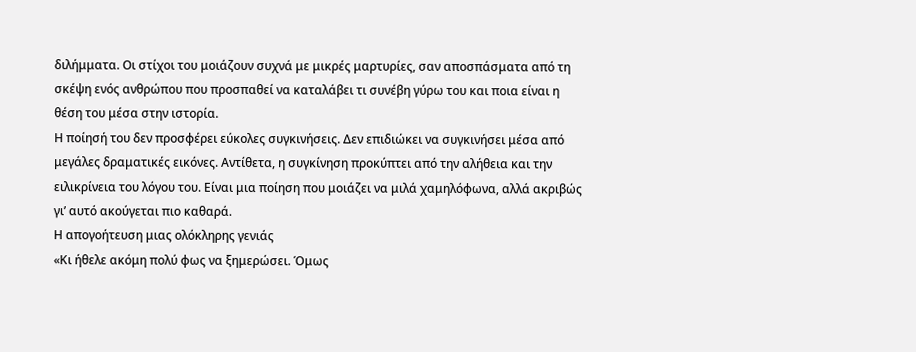διλήμματα. Οι στίχοι του μοιάζουν συχνά με μικρές μαρτυρίες, σαν αποσπάσματα από τη σκέψη ενός ανθρώπου που προσπαθεί να καταλάβει τι συνέβη γύρω του και ποια είναι η θέση του μέσα στην ιστορία.
Η ποίησή του δεν προσφέρει εύκολες συγκινήσεις. Δεν επιδιώκει να συγκινήσει μέσα από μεγάλες δραματικές εικόνες. Αντίθετα, η συγκίνηση προκύπτει από την αλήθεια και την ειλικρίνεια του λόγου του. Είναι μια ποίηση που μοιάζει να μιλά χαμηλόφωνα, αλλά ακριβώς γι’ αυτό ακούγεται πιο καθαρά.
Η απογοήτευση μιας ολόκληρης γενιάς
«Κι ήθελε ακόμη πολύ φως να ξημερώσει. Όμως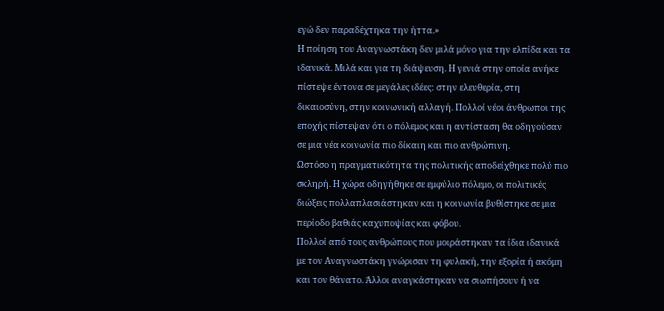εγώ δεν παραδέχτηκα την ήττα.»
Η ποίηση του Αναγνωστάκη δεν μιλά μόνο για την ελπίδα και τα ιδανικά. Μιλά και για τη διάψευση. Η γενιά στην οποία ανήκε πίστεψε έντονα σε μεγάλες ιδέες: στην ελευθερία, στη δικαιοσύνη, στην κοινωνική αλλαγή. Πολλοί νέοι άνθρωποι της εποχής πίστεψαν ότι ο πόλεμος και η αντίσταση θα οδηγούσαν σε μια νέα κοινωνία πιο δίκαιη και πιο ανθρώπινη.
Ωστόσο η πραγματικότητα της πολιτικής αποδείχθηκε πολύ πιο σκληρή. Η χώρα οδηγήθηκε σε εμφύλιο πόλεμο, οι πολιτικές διώξεις πολλαπλασιάστηκαν και η κοινωνία βυθίστηκε σε μια περίοδο βαθιάς καχυποψίας και φόβου.
Πολλοί από τους ανθρώπους που μοιράστηκαν τα ίδια ιδανικά με τον Αναγνωστάκη γνώρισαν τη φυλακή, την εξορία ή ακόμη και τον θάνατο. Άλλοι αναγκάστηκαν να σιωπήσουν ή να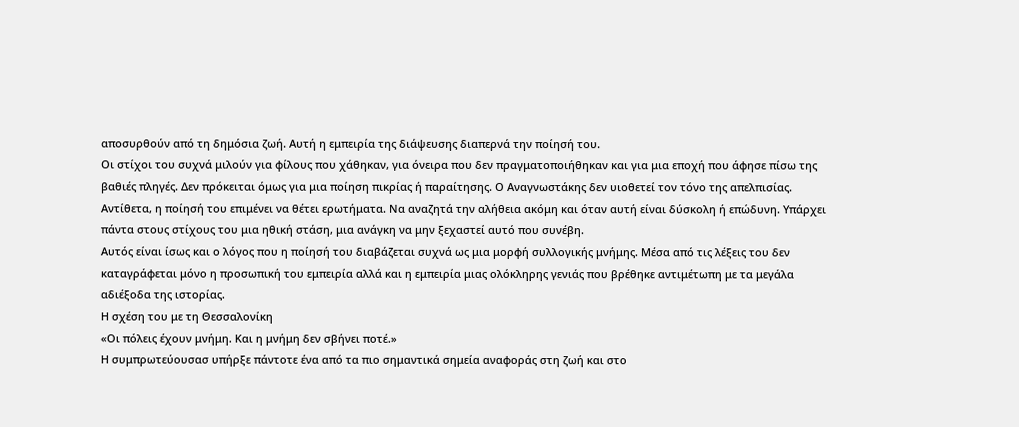αποσυρθούν από τη δημόσια ζωή. Αυτή η εμπειρία της διάψευσης διαπερνά την ποίησή του.
Οι στίχοι του συχνά μιλούν για φίλους που χάθηκαν, για όνειρα που δεν πραγματοποιήθηκαν και για μια εποχή που άφησε πίσω της βαθιές πληγές. Δεν πρόκειται όμως για μια ποίηση πικρίας ή παραίτησης. Ο Αναγνωστάκης δεν υιοθετεί τον τόνο της απελπισίας.
Αντίθετα, η ποίησή του επιμένει να θέτει ερωτήματα. Να αναζητά την αλήθεια ακόμη και όταν αυτή είναι δύσκολη ή επώδυνη. Υπάρχει πάντα στους στίχους του μια ηθική στάση, μια ανάγκη να μην ξεχαστεί αυτό που συνέβη.
Αυτός είναι ίσως και ο λόγος που η ποίησή του διαβάζεται συχνά ως μια μορφή συλλογικής μνήμης. Μέσα από τις λέξεις του δεν καταγράφεται μόνο η προσωπική του εμπειρία αλλά και η εμπειρία μιας ολόκληρης γενιάς που βρέθηκε αντιμέτωπη με τα μεγάλα αδιέξοδα της ιστορίας.
Η σχέση του με τη Θεσσαλονίκη
«Οι πόλεις έχουν μνήμη. Και η μνήμη δεν σβήνει ποτέ.»
Η συμπρωτεύουσασ υπήρξε πάντοτε ένα από τα πιο σημαντικά σημεία αναφοράς στη ζωή και στο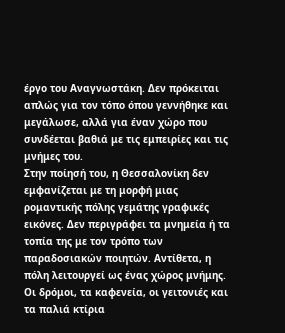έργο του Αναγνωστάκη. Δεν πρόκειται απλώς για τον τόπο όπου γεννήθηκε και μεγάλωσε, αλλά για έναν χώρο που συνδέεται βαθιά με τις εμπειρίες και τις μνήμες του.
Στην ποίησή του, η Θεσσαλονίκη δεν εμφανίζεται με τη μορφή μιας ρομαντικής πόλης γεμάτης γραφικές εικόνες. Δεν περιγράφει τα μνημεία ή τα τοπία της με τον τρόπο των παραδοσιακών ποιητών. Αντίθετα, η πόλη λειτουργεί ως ένας χώρος μνήμης.
Οι δρόμοι, τα καφενεία, οι γειτονιές και τα παλιά κτίρια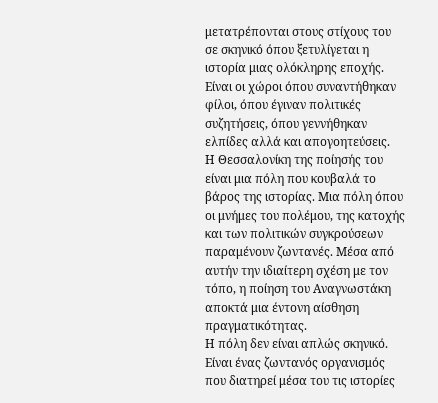μετατρέπονται στους στίχους του σε σκηνικό όπου ξετυλίγεται η ιστορία μιας ολόκληρης εποχής. Είναι οι χώροι όπου συναντήθηκαν φίλοι, όπου έγιναν πολιτικές συζητήσεις, όπου γεννήθηκαν ελπίδες αλλά και απογοητεύσεις.
Η Θεσσαλονίκη της ποίησής του είναι μια πόλη που κουβαλά το βάρος της ιστορίας. Μια πόλη όπου οι μνήμες του πολέμου, της κατοχής και των πολιτικών συγκρούσεων παραμένουν ζωντανές. Μέσα από αυτήν την ιδιαίτερη σχέση με τον τόπο, η ποίηση του Αναγνωστάκη αποκτά μια έντονη αίσθηση πραγματικότητας.
Η πόλη δεν είναι απλώς σκηνικό. Είναι ένας ζωντανός οργανισμός που διατηρεί μέσα του τις ιστορίες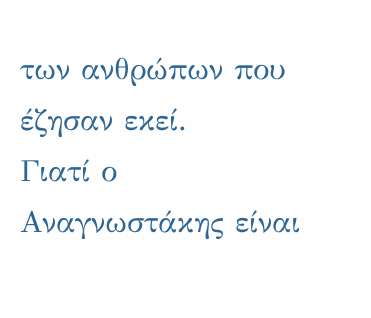των ανθρώπων που έζησαν εκεί.
Γιατί ο Αναγνωστάκης είναι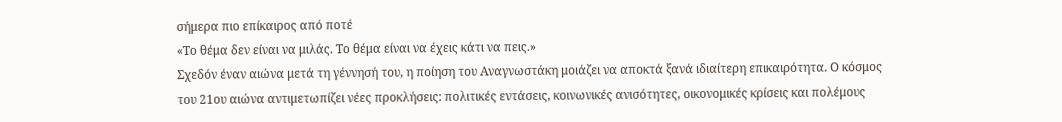σήμερα πιο επίκαιρος από ποτέ
«Το θέμα δεν είναι να μιλάς. Το θέμα είναι να έχεις κάτι να πεις.»
Σχεδόν έναν αιώνα μετά τη γέννησή του, η ποίηση του Αναγνωστάκη μοιάζει να αποκτά ξανά ιδιαίτερη επικαιρότητα. Ο κόσμος του 21ου αιώνα αντιμετωπίζει νέες προκλήσεις: πολιτικές εντάσεις, κοινωνικές ανισότητες, οικονομικές κρίσεις και πολέμους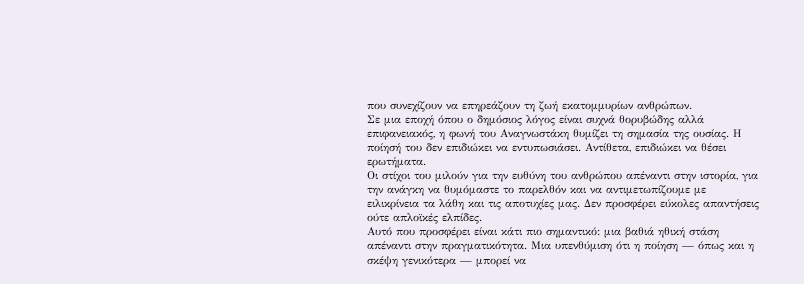που συνεχίζουν να επηρεάζουν τη ζωή εκατομμυρίων ανθρώπων.
Σε μια εποχή όπου ο δημόσιος λόγος είναι συχνά θορυβώδης αλλά επιφανειακός, η φωνή του Αναγνωστάκη θυμίζει τη σημασία της ουσίας. Η ποίησή του δεν επιδιώκει να εντυπωσιάσει. Αντίθετα, επιδιώκει να θέσει ερωτήματα.
Οι στίχοι του μιλούν για την ευθύνη του ανθρώπου απέναντι στην ιστορία, για την ανάγκη να θυμόμαστε το παρελθόν και να αντιμετωπίζουμε με ειλικρίνεια τα λάθη και τις αποτυχίες μας. Δεν προσφέρει εύκολες απαντήσεις ούτε απλοϊκές ελπίδες.
Αυτό που προσφέρει είναι κάτι πιο σημαντικό: μια βαθιά ηθική στάση απέναντι στην πραγματικότητα. Μια υπενθύμιση ότι η ποίηση — όπως και η σκέψη γενικότερα — μπορεί να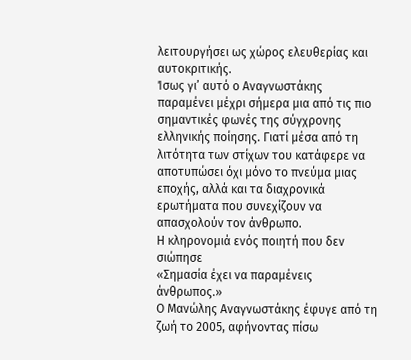λειτουργήσει ως χώρος ελευθερίας και αυτοκριτικής.
Ίσως γι’ αυτό ο Αναγνωστάκης παραμένει μέχρι σήμερα μια από τις πιο σημαντικές φωνές της σύγχρονης ελληνικής ποίησης. Γιατί μέσα από τη λιτότητα των στίχων του κατάφερε να αποτυπώσει όχι μόνο το πνεύμα μιας εποχής, αλλά και τα διαχρονικά ερωτήματα που συνεχίζουν να απασχολούν τον άνθρωπο.
Η κληρονομιά ενός ποιητή που δεν σιώπησε
«Σημασία έχει να παραμένεις άνθρωπος.»
Ο Μανώλης Αναγνωστάκης έφυγε από τη ζωή το 2005, αφήνοντας πίσω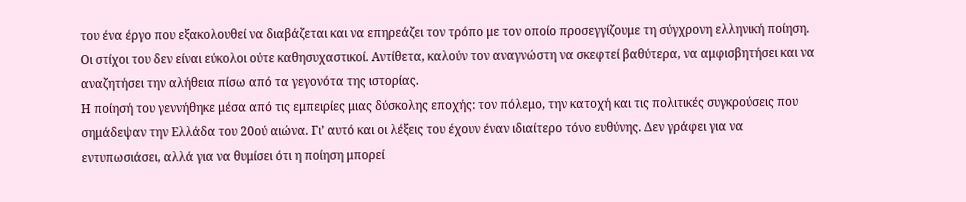του ένα έργο που εξακολουθεί να διαβάζεται και να επηρεάζει τον τρόπο με τον οποίο προσεγγίζουμε τη σύγχρονη ελληνική ποίηση. Οι στίχοι του δεν είναι εύκολοι ούτε καθησυχαστικοί. Αντίθετα, καλούν τον αναγνώστη να σκεφτεί βαθύτερα, να αμφισβητήσει και να αναζητήσει την αλήθεια πίσω από τα γεγονότα της ιστορίας.
Η ποίησή του γεννήθηκε μέσα από τις εμπειρίες μιας δύσκολης εποχής: τον πόλεμο, την κατοχή και τις πολιτικές συγκρούσεις που σημάδεψαν την Ελλάδα του 20ού αιώνα. Γι’ αυτό και οι λέξεις του έχουν έναν ιδιαίτερο τόνο ευθύνης. Δεν γράφει για να εντυπωσιάσει, αλλά για να θυμίσει ότι η ποίηση μπορεί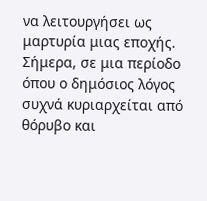να λειτουργήσει ως μαρτυρία μιας εποχής.
Σήμερα, σε μια περίοδο όπου ο δημόσιος λόγος συχνά κυριαρχείται από θόρυβο και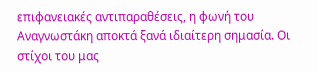επιφανειακές αντιπαραθέσεις, η φωνή του Αναγνωστάκη αποκτά ξανά ιδιαίτερη σημασία. Οι στίχοι του μας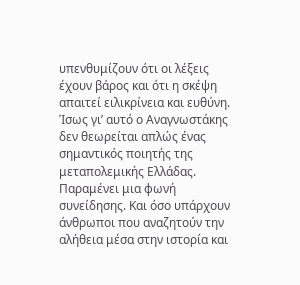υπενθυμίζουν ότι οι λέξεις έχουν βάρος και ότι η σκέψη απαιτεί ειλικρίνεια και ευθύνη.
Ίσως γι’ αυτό ο Αναγνωστάκης δεν θεωρείται απλώς ένας σημαντικός ποιητής της μεταπολεμικής Ελλάδας. Παραμένει μια φωνή συνείδησης. Και όσο υπάρχουν άνθρωποι που αναζητούν την αλήθεια μέσα στην ιστορία και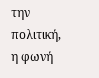την πολιτική, η φωνή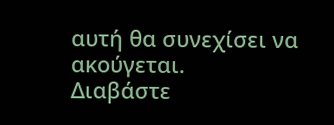αυτή θα συνεχίσει να ακούγεται.
Διαβάστε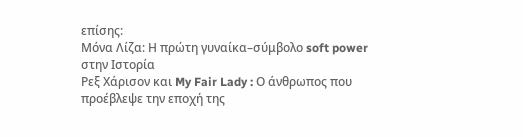επίσης:
Μόνα Λίζα: Η πρώτη γυναίκα–σύμβολο soft power στην Ιστορία
Ρεξ Χάρισον και My Fair Lady : Ο άνθρωπος που προέβλεψε την εποχή της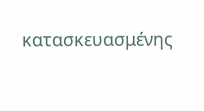κατασκευασμένης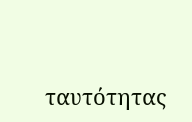ταυτότητας